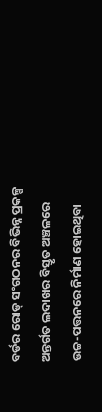ବର୍ଡର ରୋଡ୍ ସଂଗଠନର ବିଭିନ୍ନ ପ୍ରକଳ୍ପ ଅନ୍ତର୍ଗତ ଲଦାଖର ବିସ୍ତୃତ ଅଞ୍ଚଳରେ ଉଚ୍ଚ-ପତ୍ତନରେ ନିର୍ମାଣ ହୋଇଥିବା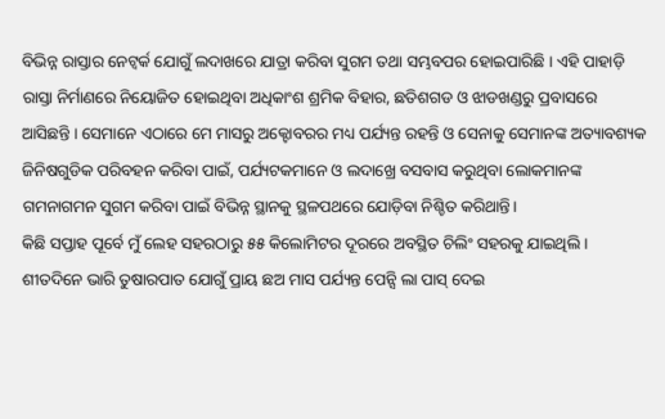ବିଭିନ୍ନ ରାସ୍ତାର ନେଟ୍ୱର୍କ ଯୋଗୁଁ ଲଦାଖରେ ଯାତ୍ରା କରିବା ସୁଗମ ତଥା ସମ୍ଭବପର ହୋଇପାରିଛି । ଏହି ପାହାଡ଼ି ରାସ୍ତା ନିର୍ମାଣରେ ନିୟୋଜିତ ହୋଇଥିବା ଅଧିକାଂଶ ଶ୍ରମିକ ବିହାର, ଛତିଶଗଡ ଓ ଝାଡଖଣ୍ଡରୁ ପ୍ରବାସରେ ଆସିଛନ୍ତି । ସେମାନେ ଏଠାରେ ମେ ମାସରୁ ଅକ୍ଟୋବରର ମଧ୍ୟ ପର୍ଯ୍ୟନ୍ତ ରହନ୍ତି ଓ ସେନାକୁ ସେମାନଙ୍କ ଅତ୍ୟାବଶ୍ୟକ ଜିନିଷଗୁଡିକ ପରିବହନ କରିବା ପାଇଁ, ପର୍ଯ୍ୟଟକମାନେ ଓ ଲଦାଖ୍ରେ ବସବାସ କରୁଥିବା ଲୋକମାନଙ୍କ ଗମନାଗମନ ସୁଗମ କରିବା ପାଇଁ ବିଭିନ୍ନ ସ୍ଥାନକୁ ସ୍ଥଳପଥରେ ଯୋଡ଼ିବା ନିଶ୍ଚିତ କରିଥାନ୍ତି।
କିଛି ସପ୍ତାହ ପୂର୍ବେ ମୁଁ ଲେହ ସହରଠାରୁ ୫୫ କିଲୋମିଟର ଦୂରରେ ଅବସ୍ଥିତ ଚିଲିଂ ସହରକୁ ଯାଇଥିଲି । ଶୀତଦିନେ ଭାରି ତୁଷାରପାତ ଯୋଗୁଁ ପ୍ରାୟ ଛଅ ମାସ ପର୍ଯ୍ୟନ୍ତ ପେନ୍ସି ଲା ପାସ୍ ଦେଇ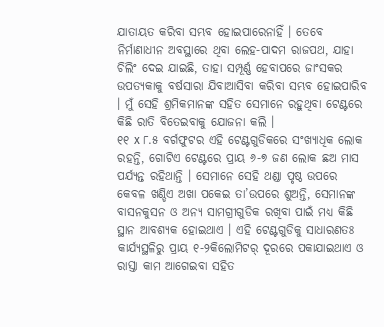ଯାତାୟତ କରିବା ସମ୍ଭବ ହୋଇପାରେନାହିଁ । ତେବେ ନିର୍ମାଣାଧୀନ ଅବସ୍ଥାରେ ଥିବା ଲେହ-ପାଦମ ରାଜପଥ, ଯାହା ଚିଲିଂ ଦେଇ ଯାଇଛି, ତାହା ସମ୍ପୂର୍ଣ୍ଣ ହେବାପରେ ଜାଂସକର ଉପତ୍ୟକାକୁ ବର୍ଷସାରା ଯିବାଆସିବା କରିବା ସମ୍ଭବ ହୋଇପାରିବ । ମୁଁ ସେହି ଶ୍ରମିକମାନଙ୍କ ସହିତ ସେମାନେ ରହୁଥିବା ଟେଣ୍ଟରେ କିଛି ରାତି ବିତେଇବାକୁ ଯୋଜନା କଲି ।
୧୧ x ୮.୫ ବର୍ଗଫୁଟର ଏହି ଟେଣ୍ଟଗୁଡିକରେ ସଂଖ୍ୟାଧିକ ଲୋକ ରହନ୍ତି, ଗୋଟିଏ ଟେଣ୍ଟରେ ପ୍ରାୟ ୬-୭ ଜଣ ଲୋକ ଛଅ ମାସ ପର୍ଯ୍ୟନ୍ତ ରହିଥାନ୍ତି । ସେମାନେ ସେହି ଥଣ୍ଡା ପୃଷ୍ଠ ଉପରେ କେବଳ ଖଣ୍ଡିଏ ଅଖା ପକେଇ ତା’ଉପରେ ଶୁଅନ୍ତି, ସେମାନଙ୍କ ବାସନକୁସନ ଓ ଅନ୍ୟ ସାମଗ୍ରୀଗୁଡିକ ରଖିବା ପାଇଁ ମଧ୍ୟ କିଛି ସ୍ଥାନ ଆବଶ୍ୟକ ହୋଇଥାଏ । ଏହି ଟେଣ୍ଟଗୁଡିକୁ ସାଧାରଣତଃ କାର୍ଯ୍ୟସ୍ଥଳିରୁ ପ୍ରାୟ ୧-୨କିଲୋମିଟର୍ ଦୂରରେ ପକାଯାଇଥାଏ ଓ ରାସ୍ତା କାମ ଆଗେଇବା ସହିତ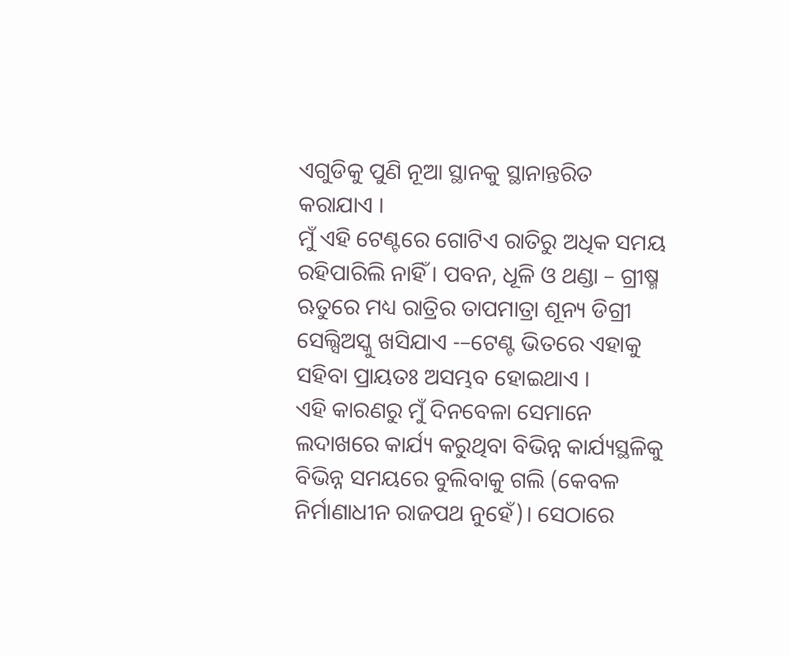ଏଗୁଡିକୁ ପୁଣି ନୂଆ ସ୍ଥାନକୁ ସ୍ଥାନାନ୍ତରିତ କରାଯାଏ ।
ମୁଁ ଏହି ଟେଣ୍ଟରେ ଗୋଟିଏ ରାତିରୁ ଅଧିକ ସମୟ ରହିପାରିଲି ନାହିଁ । ପବନ, ଧୂଳି ଓ ଥଣ୍ଡା – ଗ୍ରୀଷ୍ମ ଋତୁରେ ମଧ୍ୟ ରାତ୍ରିର ତାପମାତ୍ରା ଶୂନ୍ୟ ଡିଗ୍ରୀ ସେଲ୍ସିଅସ୍କୁ ଖସିଯାଏ -–ଟେଣ୍ଟ ଭିତରେ ଏହାକୁ ସହିବା ପ୍ରାୟତଃ ଅସମ୍ଭବ ହୋଇଥାଏ ।
ଏହି କାରଣରୁ ମୁଁ ଦିନବେଳା ସେମାନେ ଲଦାଖରେ କାର୍ଯ୍ୟ କରୁଥିବା ବିଭିନ୍ନ କାର୍ଯ୍ୟସ୍ଥଳିକୁ ବିଭିନ୍ନ ସମୟରେ ବୁଲିବାକୁ ଗଲି (କେବଳ ନିର୍ମାଣାଧୀନ ରାଜପଥ ନୁହେଁ)। ସେଠାରେ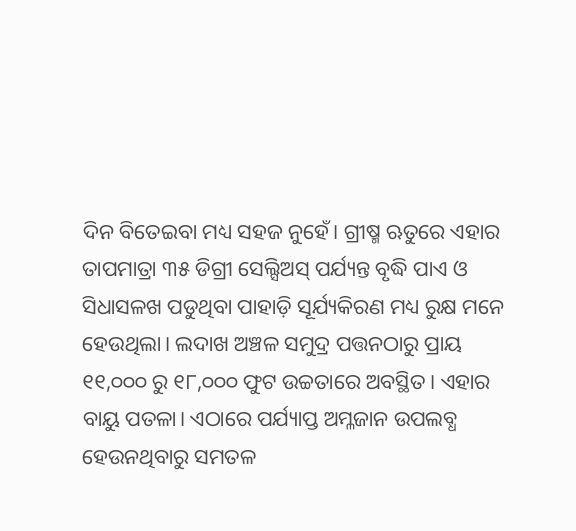ଦିନ ବିତେଇବା ମଧ୍ୟ ସହଜ ନୁହେଁ। ଗ୍ରୀଷ୍ମ ଋତୁରେ ଏହାର ତାପମାତ୍ରା ୩୫ ଡିଗ୍ରୀ ସେଲ୍ସିଅସ୍ ପର୍ଯ୍ୟନ୍ତ ବୃଦ୍ଧି ପାଏ ଓ ସିଧାସଳଖ ପଡୁଥିବା ପାହାଡ଼ି ସୂର୍ଯ୍ୟକିରଣ ମଧ୍ୟ ରୁକ୍ଷ ମନେ ହେଉଥିଲା। ଲଦାଖ ଅଞ୍ଚଳ ସମୁଦ୍ର ପତ୍ତନଠାରୁ ପ୍ରାୟ ୧୧,୦୦୦ ରୁ ୧୮,୦୦୦ ଫୁଟ ଉଚ୍ଚତାରେ ଅବସ୍ଥିତ। ଏହାର ବାୟୁ ପତଳା। ଏଠାରେ ପର୍ଯ୍ୟାପ୍ତ ଅମ୍ଳଜାନ ଉପଲବ୍ଧ ହେଉନଥିବାରୁ ସମତଳ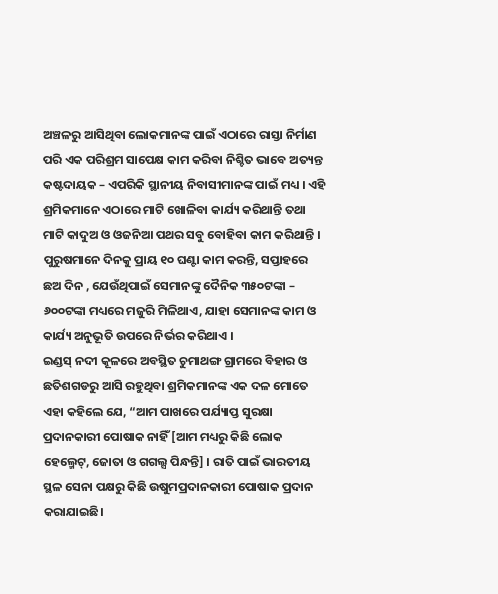ଅଞ୍ଚଳରୁ ଆସିଥିବା ଲୋକମାନଙ୍କ ପାଇଁ ଏଠାରେ ରାସ୍ତା ନିର୍ମାଣ ପରି ଏକ ପରିଶ୍ରମ ସାପେକ୍ଷ କାମ କରିବା ନିଶ୍ଚିତ ଭାବେ ଅତ୍ୟନ୍ତ କଷ୍ଟଦାୟକ – ଏପରିକି ସ୍ଥାନୀୟ ନିବାସୀମାନଙ୍କ ପାଇଁ ମଧ୍ୟ । ଏହି ଶ୍ରମିକମାନେ ଏଠାରେ ମାଟି ଖୋଳିବା କାର୍ଯ୍ୟ କରିଥାନ୍ତି ତଥା ମାଟି କାଦୁଅ ଓ ଓଜନିଆ ପଥର ସବୁ ବୋହିବା କାମ କରିଥାନ୍ତି । ପୁରୁଷମାନେ ଦିନକୁ ପ୍ରାୟ ୧୦ ଘଣ୍ଟା କାମ କରନ୍ତି, ସପ୍ତାହରେ ଛଅ ଦିନ , ଯେଉଁଥିପାଇଁ ସେମାନଙ୍କୁ ଦୈନିକ ୩୫୦ଟଙ୍କା – ୬୦୦ଟଙ୍କା ମଧ୍ୟରେ ମଜୁରି ମିଳିଥାଏ, ଯାହା ସେମାନଙ୍କ କାମ ଓ କାର୍ଯ୍ୟ ଅନୁଭୂତି ଉପରେ ନିର୍ଭର କରିଥାଏ ।
ଇଣ୍ଡସ୍ ନଦୀ କୂଳରେ ଅବସ୍ଥିତ ଚୁମାଥଙ୍ଗ ଗ୍ରାମରେ ବିହାର ଓ ଛତିଶଗଡରୁ ଆସି ରହୁଥିବା ଶ୍ରମିକମାନଙ୍କ ଏକ ଦଳ ମୋତେ ଏହା କହିଲେ ଯେ, “ଆମ ପାଖରେ ପର୍ଯ୍ୟାପ୍ତ ସୁରକ୍ଷା ପ୍ରଦାନକାରୀ ପୋଷାକ ନାହିଁ [ଆମ ମଧ୍ୟରୁ କିଛି ଲୋକ ହେଲ୍ମେଟ୍, ଜୋତା ଓ ଗଗଲ୍ସ ପିନ୍ଧନ୍ତି] । ରାତି ପାଇଁ ଭାରତୀୟ ସ୍ଥଳ ସେନା ପକ୍ଷରୁ କିଛି ଉଷୁମପ୍ରଦାନକାରୀ ପୋଷାକ ପ୍ରଦାନ କରାଯାଇଛି।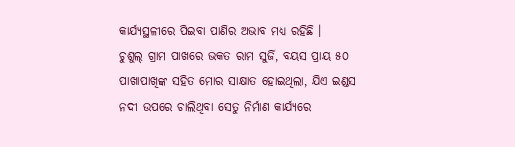କାର୍ଯ୍ୟସ୍ଥଳୀରେ ପିଇବା ପାଣିର ଅଭାବ ମଧ୍ୟ ରହିଛି ।
ଚୁଶୁଲ୍ ଗ୍ରାମ ପାଖରେ ଭକତ ରାମ ସୁର୍ଜି, ବୟସ ପ୍ରାୟ ୫୦ ପାଖାପାଖିଙ୍କ ସହିତ ମୋର ସାକ୍ଷାତ ହୋଇଥିଲା, ଯିଏ ଇଣ୍ଡସ ନଦୀ ଉପରେ ଚାଲିଥିବା ସେତୁ ନିର୍ମାଣ କାର୍ଯ୍ୟରେ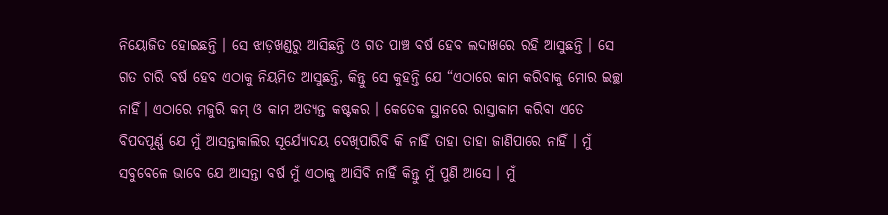ନିୟୋଜିତ ହୋଇଛନ୍ତି । ସେ ଝାଡ଼ଖଣ୍ଡରୁ ଆସିଛନ୍ତି ଓ ଗତ ପାଞ୍ଚ ବର୍ଷ ହେବ ଲଦାଖରେ ରହି ଆସୁଛନ୍ତି । ସେ ଗତ ଚାରି ବର୍ଷ ହେବ ଏଠାକୁ ନିୟମିତ ଆସୁଛନ୍ତି, କିନ୍ତୁ ସେ କୁହନ୍ତି ଯେ “ଏଠାରେ କାମ କରିବାକୁ ମୋର ଇଚ୍ଛା ନାହିଁ। ଏଠାରେ ମଜୁରି କମ୍ ଓ କାମ ଅତ୍ୟନ୍ତ କଷ୍ଟକର । କେତେକ ସ୍ଥାନରେ ରାସ୍ତାକାମ କରିବା ଏତେ ବିପଦପୂର୍ଣ୍ଣ ଯେ ମୁଁ ଆସନ୍ତାକାଲିର ସୂର୍ଯ୍ୟୋଦୟ ଦେଖିପାରିବି କି ନାହିଁ ତାହା ତାହା ଜାଣିପାରେ ନାହିଁ । ମୁଁ ସବୁବେଳେ ଭାବେ ଯେ ଆସନ୍ତା ବର୍ଷ ମୁଁ ଏଠାକୁ ଆସିବି ନାହିଁ କିନ୍ତୁ ମୁଁ ପୁଣି ଆସେ । ମୁଁ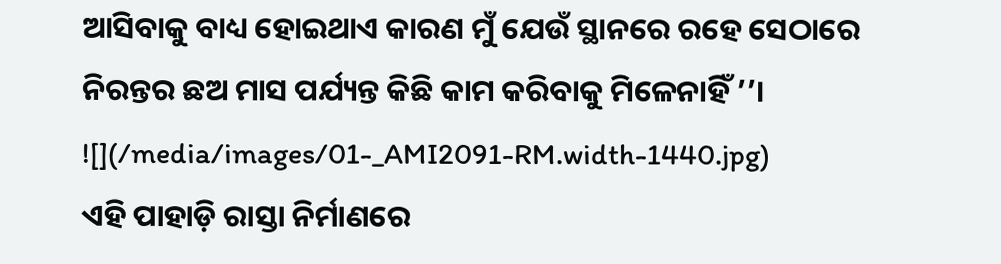ଆସିବାକୁ ବାଧ୍ୟ ହୋଇଥାଏ କାରଣ ମୁଁ ଯେଉଁ ସ୍ଥାନରେ ରହେ ସେଠାରେ ନିରନ୍ତର ଛଅ ମାସ ପର୍ଯ୍ୟନ୍ତ କିଛି କାମ କରିବାକୁ ମିଳେନାହିଁ ’’।
![](/media/images/01-_AMI2091-RM.width-1440.jpg)
ଏହି ପାହାଡ଼ି ରାସ୍ତା ନିର୍ମାଣରେ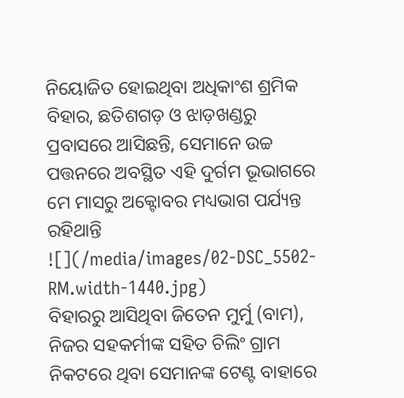ନିୟୋଜିତ ହୋଇଥିବା ଅଧିକାଂଶ ଶ୍ରମିକ ବିହାର, ଛତିଶଗଡ଼ ଓ ଝାଡ଼ଖଣ୍ଡରୁ ପ୍ରବାସରେ ଆସିଛନ୍ତି, ସେମାନେ ଉଚ୍ଚ ପତ୍ତନରେ ଅବସ୍ଥିତ ଏହି ଦୁର୍ଗମ ଭୂଭାଗରେ ମେ ମାସରୁ ଅକ୍ଟୋବର ମଧ୍ୟଭାଗ ପର୍ଯ୍ୟନ୍ତ ରହିଥାନ୍ତି
![](/media/images/02-DSC_5502-RM.width-1440.jpg)
ବିହାରରୁ ଆସିଥିବା ଜିତେନ ମୁର୍ମୁ (ବାମ), ନିଜର ସହକର୍ମୀଙ୍କ ସହିତ ଚିଲିଂ ଗ୍ରାମ ନିକଟରେ ଥିବା ସେମାନଙ୍କ ଟେଣ୍ଟ ବାହାରେ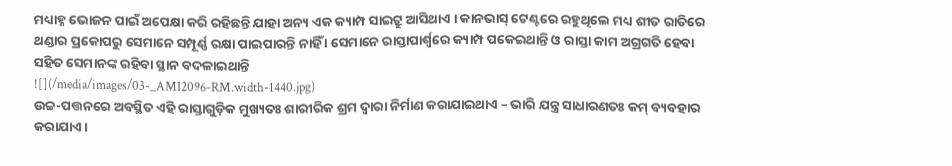ମଧ୍ୟାହ୍ନ ଭୋଜନ ପାଇଁ ଅପେକ୍ଷା କରି ରହିଛନ୍ତି ଯାହା ଅନ୍ୟ ଏକ କ୍ୟାମ୍ପ ସାଇଟ୍ରୁ ଆସିଥାଏ । କାନଭାସ୍ ଟେଣ୍ଟରେ ରହୁଥିଲେ ମଧ୍ୟ ଶୀତ ରାତିରେ ଥଣ୍ଡାର ପ୍ରକୋପରୁ ସେମାନେ ସମ୍ପୂର୍ଣ୍ଣ ରକ୍ଷା ପାଇପାରନ୍ତି ନାହିଁ । ସେମାନେ ରାସ୍ତାପାର୍ଶ୍ୱରେ କ୍ୟାମ୍ପ ପକେଇଥାନ୍ତି ଓ ରାସ୍ତା କାମ ଅଗ୍ରଗତି ହେବା ସହିତ ସେମାନଙ୍କ ରହିବା ସ୍ଥାନ ବଦଳାଇଥାନ୍ତି
![](/media/images/03-_AMI2096-RM.width-1440.jpg)
ଉଚ୍ଚ-ପତ୍ତନରେ ଅବସ୍ଥିତ ଏହି ରାସ୍ତାଗୁଡ଼ିକ ମୁଖ୍ୟତଃ ଶାରୀରିକ ଶ୍ରମ ଦ୍ୱାରା ନିର୍ମାଣ କରାଯାଇଥାଏ – ଭାରି ଯନ୍ତ୍ର ସାଧାରଣତଃ କମ୍ ବ୍ୟବହାର କରାଯାଏ ।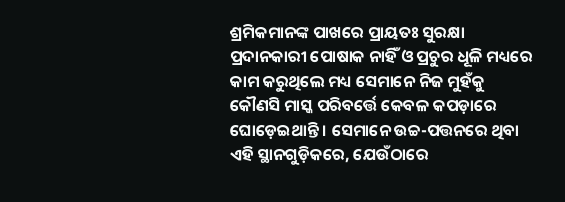ଶ୍ରମିକମାନଙ୍କ ପାଖରେ ପ୍ରାୟତଃ ସୁରକ୍ଷା ପ୍ରଦାନକାରୀ ପୋଷାକ ନାହିଁ ଓ ପ୍ରଚୁର ଧୂଳି ମଧ୍ୟରେ କାମ କରୁଥିଲେ ମଧ୍ୟ ସେମାନେ ନିଜ ମୁହଁକୁ କୌଣସି ମାସ୍କ ପରିବର୍ତ୍ତେ କେବଳ କପଡ଼ାରେ ଘୋଡ଼େଇଥାନ୍ତି । ସେମାନେ ଉଚ୍ଚ-ପତ୍ତନରେ ଥିବା ଏହି ସ୍ଥାନଗୁଡ଼ିକରେ, ଯେଉଁଠାରେ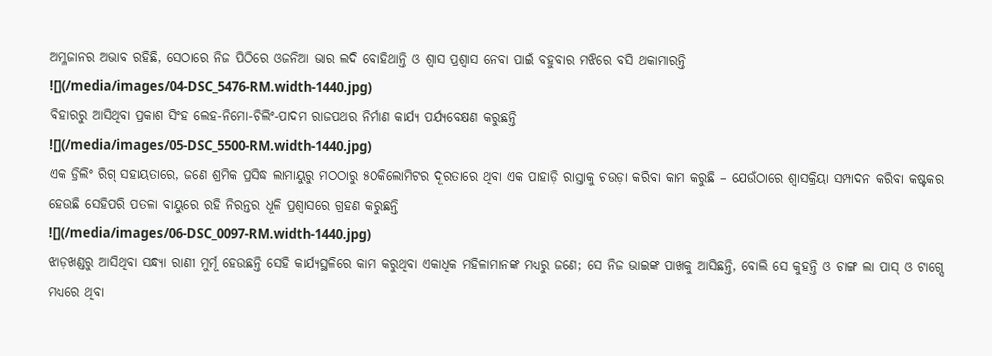ଅମ୍ଳଜାନର ଅଭାବ ରହିଛି, ସେଠାରେ ନିଜ ପିଠିରେ ଓଜନିଆ ଭାର ଲଦି ବୋହିଥାନ୍ତି ଓ ଶ୍ୱାସ ପ୍ରଶ୍ୱାସ ନେବା ପାଇଁ ବହୁବାର ମଝିରେ ବସି ଥକାମାରନ୍ତି
![](/media/images/04-DSC_5476-RM.width-1440.jpg)
ବିହାରରୁ ଆସିଥିବା ପ୍ରକାଶ ସିଂହ ଲେହ-ନିମୋ-ଚିଲିଂ-ପାଦମ ରାଜପଥର ନିର୍ମାଣ କାର୍ଯ୍ୟ ପର୍ଯ୍ୟବେକ୍ଷଣ କରୁଛନ୍ତି
![](/media/images/05-DSC_5500-RM.width-1440.jpg)
ଏକ ଡ୍ରିଲିଂ ରିଗ୍ ସହାୟତାରେ, ଜଣେ ଶ୍ରମିକ ପ୍ରସିଦ୍ଧ ଲାମାୟୁରୁ ମଠଠାରୁ ୫୦କିଲୋମିଟର ଦୂରତାରେ ଥିବା ଏକ ପାହାଡ଼ି ରାସ୍ତାକୁ ଚଉଡ଼ା କରିବା କାମ କରୁଛି – ଯେଉଁଠାରେ ଶ୍ୱାସକ୍ରିୟା ସମ୍ପାଦନ କରିବା କଷ୍ଟକର ହେଉଛି ସେହିପରି ପତଳା ବାୟୁରେ ରହି ନିରନ୍ତର ଧୂଳି ପ୍ରଶ୍ୱାସରେ ଗ୍ରହଣ କରୁଛନ୍ତି
![](/media/images/06-DSC_0097-RM.width-1440.jpg)
ଝାଡ଼ଖଣ୍ଡରୁ ଆସିଥିବା ସନ୍ଧ୍ୟା ରାଣୀ ମୁର୍ମୂ ହେଉଛନ୍ତି ସେହି କାର୍ଯ୍ୟସ୍ଥଳିରେ କାମ କରୁଥିବା ଏକାଧିକ ମହିଳାମାନଙ୍କ ମଧ୍ୟରୁ ଜଣେ; ସେ ନିଜ ଭାଇଙ୍କ ପାଖକୁ ଆସିଛନ୍ତି, ବୋଲି ସେ କୁହନ୍ତି ଓ ଚାଙ୍ଗ ଲା ପାସ୍ ଓ ଟାଗ୍ସେ ମଧ୍ୟରେ ଥିବା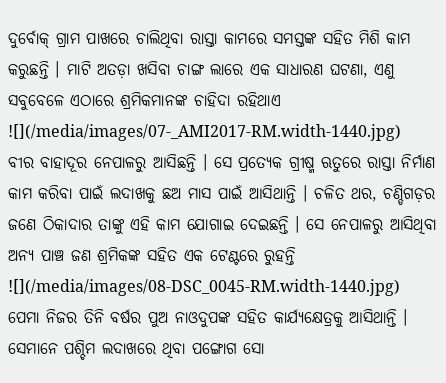ଦୁର୍ବୋକ୍ ଗ୍ରାମ ପାଖରେ ଚାଲିଥିବା ରାସ୍ତା କାମରେ ସମସ୍ତଙ୍କ ସହିତ ମିଶି କାମ କରୁଛନ୍ତି । ମାଟି ଅତଡ଼ା ଖସିବା ଚାଙ୍ଗ ଲାରେ ଏକ ସାଧାରଣ ଘଟଣା, ଏଣୁ ସବୁବେଳେ ଏଠାରେ ଶ୍ରମିକମାନଙ୍କ ଚାହିଦା ରହିଥାଏ
![](/media/images/07-_AMI2017-RM.width-1440.jpg)
ବୀର ବାହାଦୂର ନେପାଳରୁ ଆସିଛନ୍ତି । ସେ ପ୍ରତ୍ୟେକ ଗ୍ରୀଷ୍ମ ଋତୁରେ ରାସ୍ତା ନିର୍ମାଣ କାମ କରିବା ପାଇଁ ଲଦାଖକୁ ଛଅ ମାସ ପାଇଁ ଆସିଥାନ୍ତି । ଚଳିତ ଥର, ଚଣ୍ଡିଗଡ଼ର ଜଣେ ଠିକାଦାର ତାଙ୍କୁ ଏହି କାମ ଯୋଗାଇ ଦେଇଛନ୍ତି । ସେ ନେପାଳରୁ ଆସିଥିବା ଅନ୍ୟ ପାଞ୍ଚ ଜଣ ଶ୍ରମିକଙ୍କ ସହିତ ଏକ ଟେଣ୍ଟରେ ରୁହନ୍ତି
![](/media/images/08-DSC_0045-RM.width-1440.jpg)
ପେମା ନିଜର ତିନି ବର୍ଷର ପୁଅ ନାଓଦୁପଙ୍କ ସହିତ କାର୍ଯ୍ୟକ୍ଷେତ୍ରକୁ ଆସିଥାନ୍ତି । ସେମାନେ ପଶ୍ଚିମ ଲଦାଖରେ ଥିବା ପଙ୍ଗୋଗ ସୋ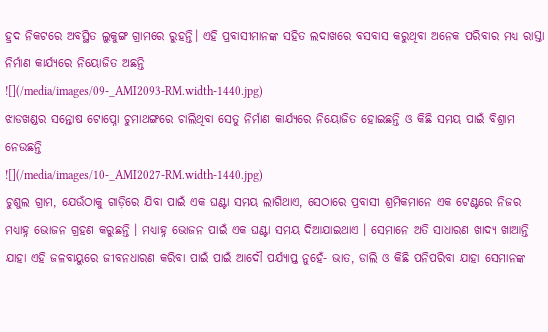ହ୍ରଦ ନିକଟରେ ଅବସ୍ଥିତ ଲୁକୁଙ୍ଗ ଗ୍ରାମରେ ରୁହନ୍ତି। ଏହି ପ୍ରବାସୀମାନଙ୍କ ସହିତ ଲଦାଖରେ ବସବାସ କରୁଥିବା ଅନେକ ପରିବାର ମଧ୍ୟ ରାସ୍ତା ନିର୍ମାଣ କାର୍ଯ୍ୟରେ ନିୟୋଜିତ ଅଛନ୍ତି
![](/media/images/09-_AMI2093-RM.width-1440.jpg)
ଝାଡଖଣ୍ଡର ସନ୍ତୋଷ ଟୋପ୍ନୋ ଚୁମାଥଙ୍ଗରେ ଚାଲିଥିବା ସେତୁ ନିର୍ମାଣ କାର୍ଯ୍ୟରେ ନିୟୋଜିତ ହୋଇଛନ୍ତି ଓ କିଛି ସମୟ ପାଇଁ ବିଶ୍ରାମ ନେଉଛନ୍ତି
![](/media/images/10-_AMI2027-RM.width-1440.jpg)
ଚୁଶୁଲ ଗ୍ରାମ, ଯେଉଁଠାକୁ ଗାଡ଼ିରେ ଯିବା ପାଇଁ ଏକ ଘଣ୍ଟା ସମୟ ଲାଗିଥାଏ, ସେଠାରେ ପ୍ରବାସୀ ଶ୍ରମିକମାନେ ଏକ ଟେଣ୍ଟରେ ନିଜର ମଧ୍ୟାହ୍ନ ଭୋଜନ ଗ୍ରହଣ କରୁଛନ୍ତି । ମଧ୍ୟାହ୍ନ ଭୋଜନ ପାଇଁ ଏକ ଘଣ୍ଟା ସମୟ ଦିଆଯାଇଥାଏ । ସେମାନେ ଅତି ସାଧାରଣ ଖାଦ୍ୟ ଖାଆନ୍ତି ଯାହା ଏହି ଜଳବାୟୁରେ ଜୀବନଧାରଣ କରିବା ପାଇଁ ପାଇଁ ଆଦୌ ପର୍ଯ୍ୟାପ୍ତ ନୁହେଁ- ଭାତ, ଡାଲି ଓ କିଛି ପନିପରିବା ଯାହା ସେମାନଙ୍କ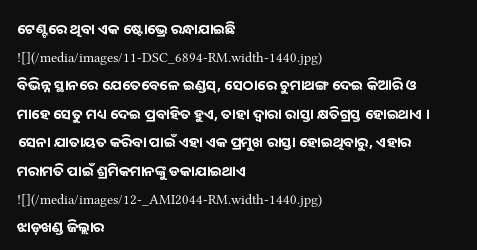ଟେଣ୍ଟରେ ଥିବା ଏକ ଷ୍ଟୋଭ୍ରେ ରନ୍ଧାଯାଇଛି
![](/media/images/11-DSC_6894-RM.width-1440.jpg)
ବିଭିନ୍ନ ସ୍ଥାନରେ ଯେତେବେଳେ ଇଣ୍ଡସ୍, ସେଠାରେ ଚୁମାଥଙ୍ଗ ଦେଇ କିଆରି ଓ ମାହେ ସେତୁ ମଧ୍ୟ ଦେଇ ପ୍ରବାହିତ ହୁଏ, ତାହା ଦ୍ୱାରା ରାସ୍ତା କ୍ଷତିଗ୍ରସ୍ତ ହୋଇଥାଏ । ସେନା ଯାତାୟତ କରିବା ପାଇଁ ଏହା ଏକ ପ୍ରମୁଖ ରାସ୍ତା ହୋଇଥିବାରୁ, ଏହାର ମରାମତି ପାଇଁ ଶ୍ରମିକମାନଙ୍କୁ ଡକାଯାଇଥାଏ
![](/media/images/12-_AMI2044-RM.width-1440.jpg)
ଝାଡ଼ଖଣ୍ଡ ଜିଲ୍ଲାର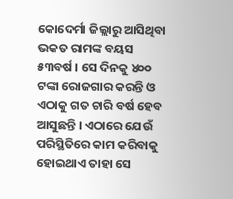କୋଦେର୍ମା ଜିଲ୍ଲାରୁ ଆସିଥିବା ଭକତ ରାମଙ୍କ ବୟସ ୫୩ବର୍ଷ । ସେ ଦିନକୁ ୪୦୦ ଟଙ୍କା ରୋଜଗାର କରନ୍ତି ଓ ଏଠାକୁ ଗତ ଚାରି ବର୍ଷ ହେବ ଆସୁଛନ୍ତି । ଏଠାରେ ଯେଉଁ ପରିସ୍ଥିତିରେ କାମ କରିବାକୁ ହୋଇଥାଏ ତାହା ସେ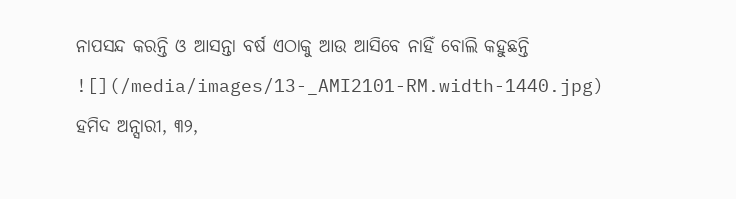ନାପସନ୍ଦ କରନ୍ତି ଓ ଆସନ୍ତା ବର୍ଷ ଏଠାକୁ ଆଉ ଆସିବେ ନାହିଁ ବୋଲି କହୁଛନ୍ତି
![](/media/images/13-_AMI2101-RM.width-1440.jpg)
ହମିଦ ଅନ୍ସାରୀ, ୩୨,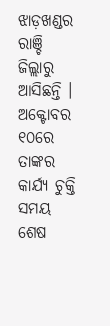ଝାଡ଼ଖଣ୍ଡର ରାଞ୍ଚି ଜିଲ୍ଲାରୁ ଆସିଛନ୍ତି । ଅକ୍ଟୋବର ୧୦ରେ ତାଙ୍କର କାର୍ଯ୍ୟ ଚୁକ୍ତି ସମୟ ଶେଷ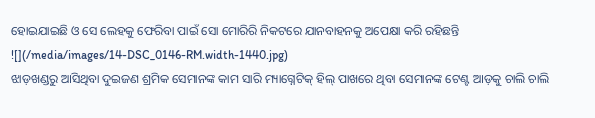ହୋଇଯାଇଛି ଓ ସେ ଲେହକୁ ଫେରିବା ପାଇଁ ସୋ ମୋରିରି ନିକଟରେ ଯାନବାହନକୁ ଅପେକ୍ଷା କରି ରହିଛନ୍ତି
![](/media/images/14-DSC_0146-RM.width-1440.jpg)
ଝାଡ଼ଖଣ୍ଡରୁ ଆସିଥିବା ଦୁଇଜଣ ଶ୍ରମିକ ସେମାନଙ୍କ କାମ ସାରି ମ୍ୟାଗ୍ନେଟିକ୍ ହିଲ୍ ପାଖରେ ଥିବା ସେମାନଙ୍କ ଟେଣ୍ଟ ଆଡ଼କୁ ଚାଲି ଚାଲି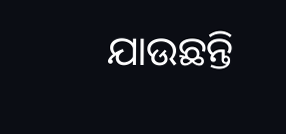ଯାଉଛନ୍ତି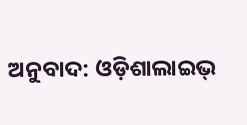ଅନୁବାଦ: ଓଡ଼ିଶାଲାଇଭ୍